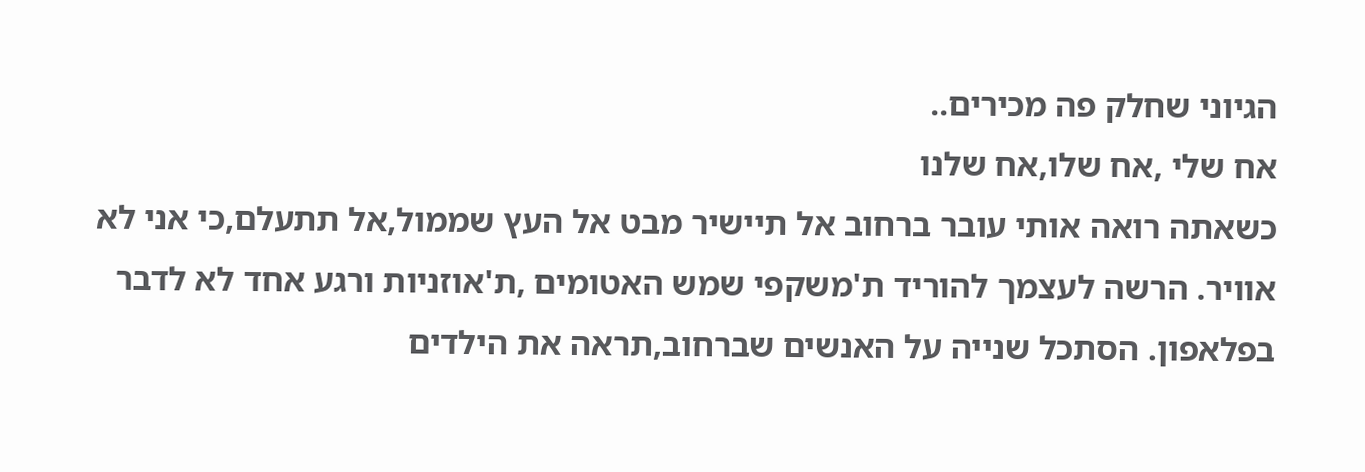הגיוני שחלק פה מכירים..
אח שלי ,אח שלו,אח שלנו
כשאתה רואה אותי עובר ברחוב אל תיישיר מבט אל העץ שממול,אל תתעלם,כי אני לא אוויר. הרשה לעצמך להוריד ת'משקפי שמש האטומים ,ת'אוזניות ורגע אחד לא לדבר בפלאפון. הסתכל שנייה על האנשים שברחוב,תראה את הילדים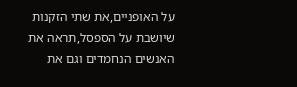על האופניים,את שתי הזקנות שיושבת על הספסל,תראה את האנשים הנחמדים וגם את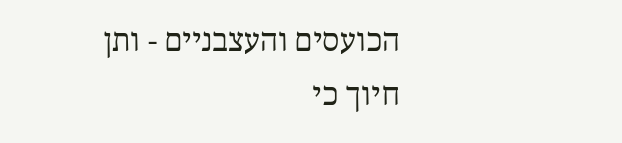הכועסים והעצבניים - ותן חיוך כי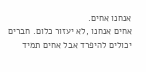אנחנו אחים.
אחים אנחנו ,לא יעזור כלום. חברים יכולים להיפרד אבל אחים תמיד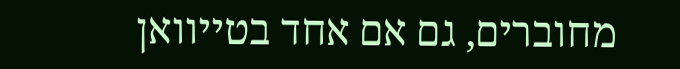מחוברים, גם אם אחד בטייוואן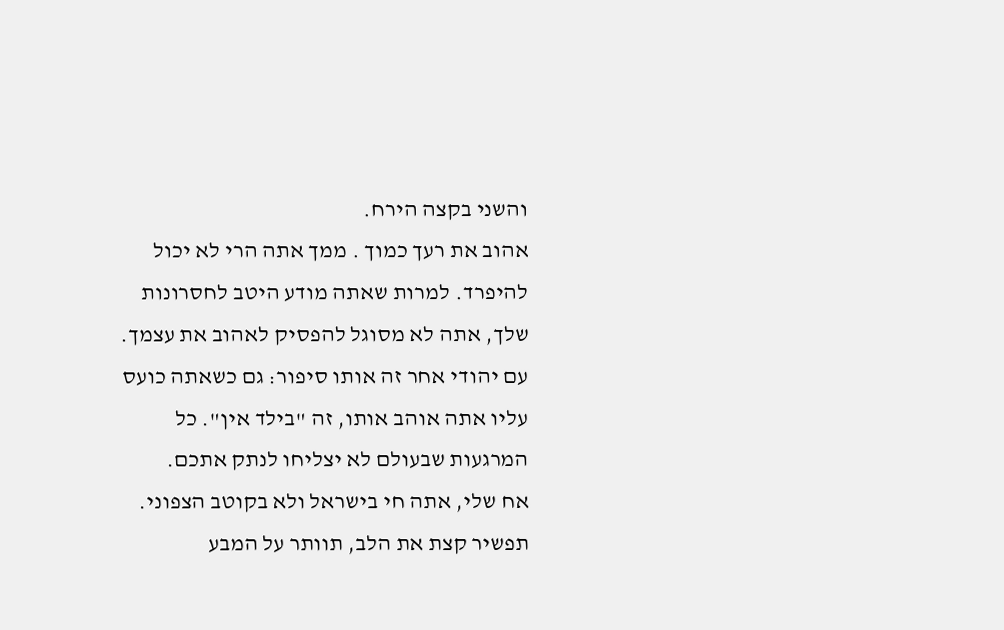והשני בקצה הירח.
אהוב את רעך כמוך . ממך אתה הרי לא יכול להיפרד. למרות שאתה מודע היטב לחסרונות שלך, אתה לא מסוגל להפסיק לאהוב את עצמך. עם יהודי אחר זה אותו סיפור: גם כשאתה כועס עליו אתה אוהב אותו, זה "בילד אין". כל המרגעות שבעולם לא יצליחו לנתק אתכם.
אח שלי, אתה חי בישראל ולא בקוטב הצפוני. תפשיר קצת את הלב, תוותר על המבע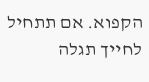הקפוא. אם תתחיל לחייך תגלה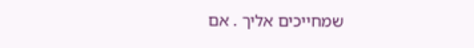שמחייכים אליך . אם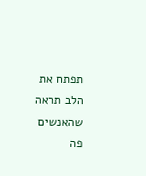תפתח את הלב תראה שהאנשים פה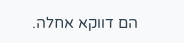הם דווקא אחלה.